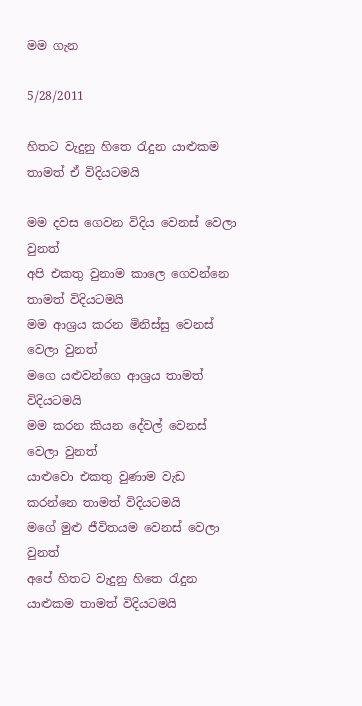මම ගැන

5/28/2011

හිතට වැදුනු හිතෙ රැදුන යාළුකම තාමත් ඒ විදියටමයි

මම දවස ගෙවන විදිය වෙනස් වෙලා වුනත්
අපි එකතු වුනාම කාලෙ ගෙවන්නෙ තාමත් විදියටමයි
මම ආශ්‍රය කරන මිනිස්සු වෙනස් වෙලා වුනත්
මගෙ යළුවන්ගෙ ආශ්‍රය තාමත් විදියටමයි
මම කරන කියන දේවල් වෙනස් වෙලා වුනත්
යාළුවො එකතු වුණාම වැඩ කරන්නෙ තාමත් විදියටමයි
මගේ මුළු ජීවිතයම වෙනස් වෙලා වුනත්
අපේ හිතට වැදුනු හිතෙ රැදුන යාළුකම තාමත් විදියටමයි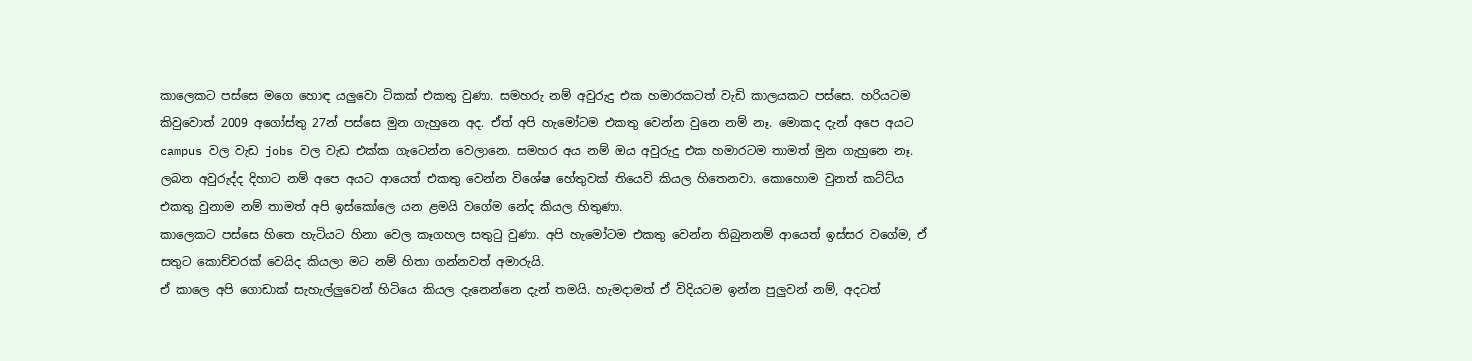කාලෙකට පස්සෙ මගෙ හොඳ යලුවො ටිකක් එකතු වුණා. සමහරු නම් අවුරුදු එක හමාරකටත් වැඩි කාලයකට පස්සෙ. හරියටම කිවුවොත් 2009 අගෝස්තු 27න් පස්සෙ මුන ගැහුනෙ අද. ඒත් අපි හැමෝටම එකතු වෙන්න වුනෙ නම් නෑ. මොකද දැන් අපෙ අයට campus වල වැඩ jobs වල වැඩ එක්ක ගැටෙන්න වෙලානෙ. සමහර අය නම් ඔය අවුරුදු එක හමාරටම තාමත් මුන ගැහුනෙ නෑ.  ලබන අවුරුද්ද දිහාට නම් අපෙ අයට ආයෙත් එකතු වෙන්න විශේෂ හේතුවක් තියෙවි කියල හිතෙනවා. කොහොම වුනත් කට්ට්ය එකතු වුනාම නම් තාමත් අපි ඉස්කෝලෙ යන ළමයි වගේම නේද කියල හිතුණා.
කාලෙකට පස්සෙ හිතෙ හැටියට හිනා වෙල කෑගහල සතුටු වුණා. අපි හැමෝටම එකතු වෙන්න තිබුනනම් ආයෙත් ඉස්සර වගේම, ඒ සතුට කොච්චරක් වෙයිද කියලා මට නම් හිතා ගන්නවත් අමාරුයි.
ඒ කාලෙ අපි ගොඩාක් සැහැල්ලුවෙන් හිටියෙ කියල දැනෙන්නෙ දැන් තමයි. හැමදාමත් ඒ විදියටම ඉන්න පුලුවන් නම්, අදටත්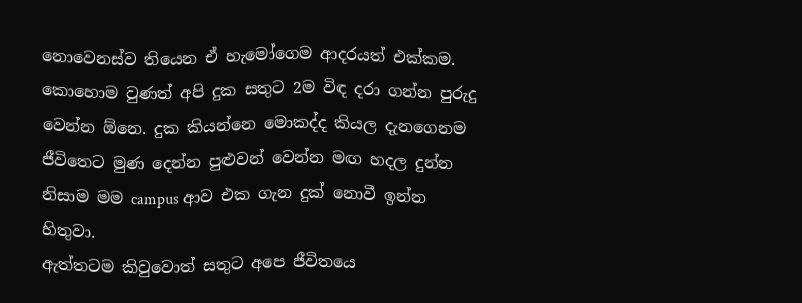නොවෙනස්ව තියෙන ඒ හැමෝගෙම ආදරයත් එක්කම.
කොහොම වුණත් අපි දුක සතුට 2ම විඳ දරා ගන්න පුරුදු වෙන්න ඕනෙ. දුක කියන්නෙ මොකද්ද කියල දැනගෙනම ජීවිතෙට මුණ දෙන්න පුළුවන් වෙන්න මඟ හදල දුන්න නිසාම මම campus ආව එක ගැන දුක් නොවී ඉන්න හිතුවා.
ඇත්තටම කිවුවොත් සතුට අපෙ ජීවිතයෙ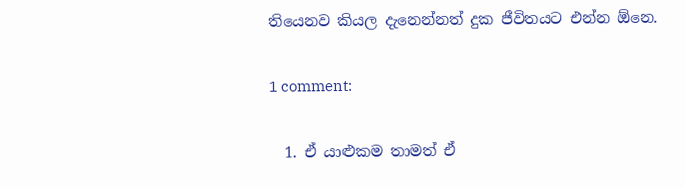තියෙනව කියල දැනෙන්නත් දුක ජීවිතයට එන්න ඕනෙ.

1 comment:

  1. ඒ යාළුකම තාමත් ඒ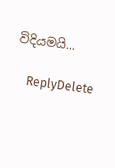විදියමයි...

    ReplyDelete